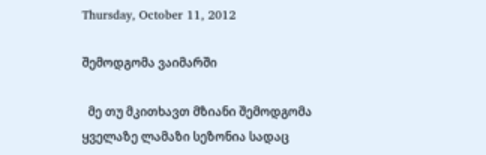Thursday, October 11, 2012

შემოდგომა ვაიმარში

  მე თუ მკითხავთ მზიანი შემოდგომა ყველაზე ლამაზი სეზონია სადაც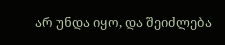არ უნდა იყო, და შეიძლება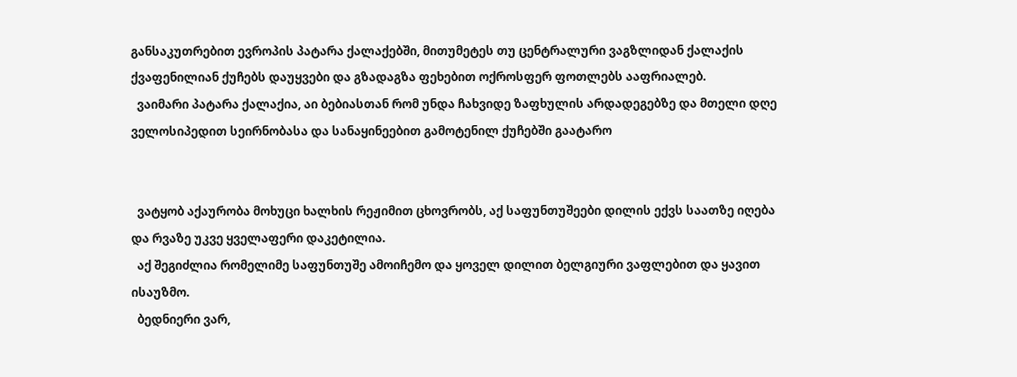განსაკუთრებით ევროპის პატარა ქალაქებში, მითუმეტეს თუ ცენტრალური ვაგზლიდან ქალაქის ქვაფენილიან ქუჩებს დაუყვები და გზადაგზა ფეხებით ოქროსფერ ფოთლებს ააფრიალებ.
  ვაიმარი პატარა ქალაქია, აი ბებიასთან რომ უნდა ჩახვიდე ზაფხულის არდადეგებზე და მთელი დღე ველოსიპედით სეირნობასა და სანაყინეებით გამოტენილ ქუჩებში გაატარო


  ვატყობ აქაურობა მოხუცი ხალხის რეჟიმით ცხოვრობს, აქ საფუნთუშეები დილის ექვს საათზე იღება და რვაზე უკვე ყველაფერი დაკეტილია.
  აქ შეგიძლია რომელიმე საფუნთუშე ამოიჩემო და ყოველ დილით ბელგიური ვაფლებით და ყავით ისაუზმო.
  ბედნიერი ვარ,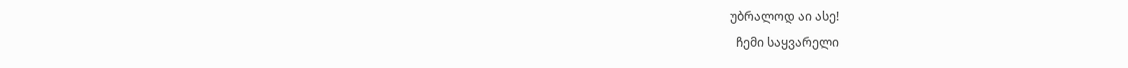უბრალოდ აი ასე!
  ჩემი საყვარელი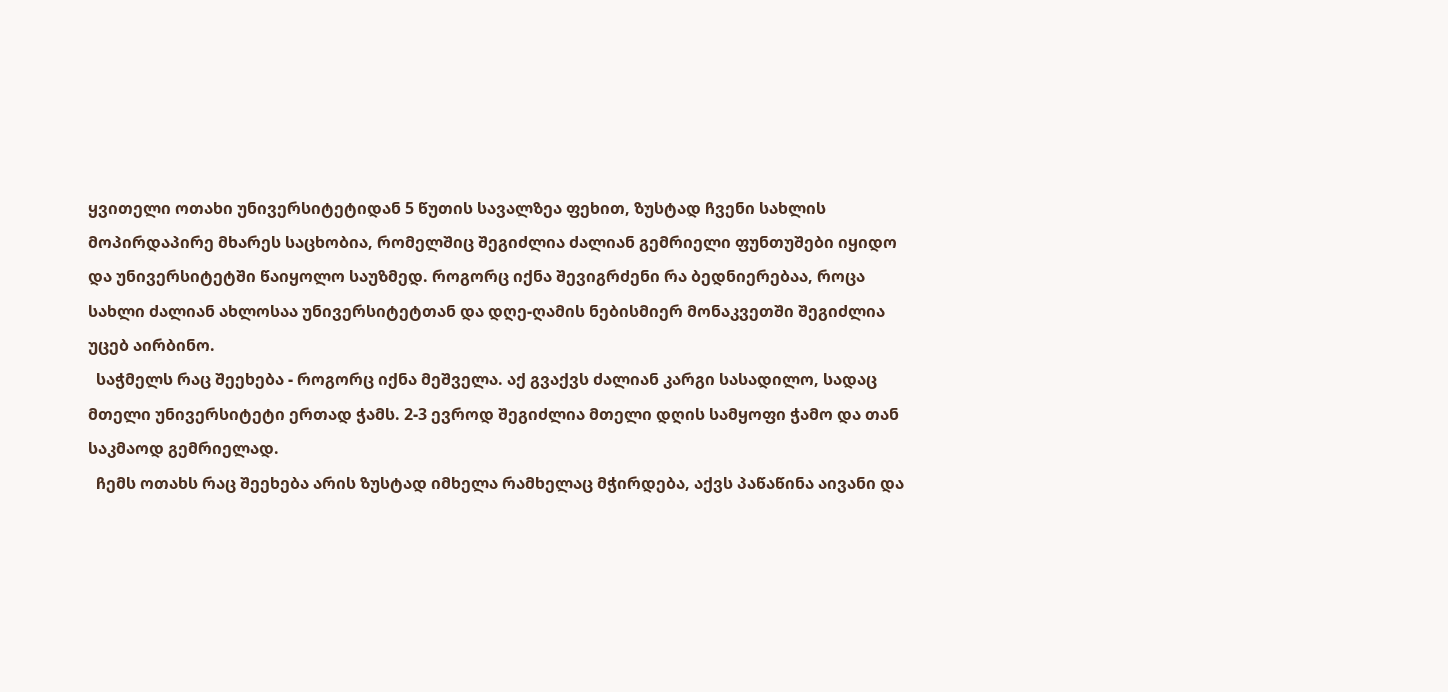ყვითელი ოთახი უნივერსიტეტიდან 5 წუთის სავალზეა ფეხით, ზუსტად ჩვენი სახლის მოპირდაპირე მხარეს საცხობია, რომელშიც შეგიძლია ძალიან გემრიელი ფუნთუშები იყიდო და უნივერსიტეტში წაიყოლო საუზმედ. როგორც იქნა შევიგრძენი რა ბედნიერებაა, როცა სახლი ძალიან ახლოსაა უნივერსიტეტთან და დღე-ღამის ნებისმიერ მონაკვეთში შეგიძლია უცებ აირბინო.
  საჭმელს რაც შეეხება - როგორც იქნა მეშველა. აქ გვაქვს ძალიან კარგი სასადილო, სადაც მთელი უნივერსიტეტი ერთად ჭამს. 2-3 ევროდ შეგიძლია მთელი დღის სამყოფი ჭამო და თან საკმაოდ გემრიელად.
  ჩემს ოთახს რაც შეეხება არის ზუსტად იმხელა რამხელაც მჭირდება, აქვს პაწაწინა აივანი და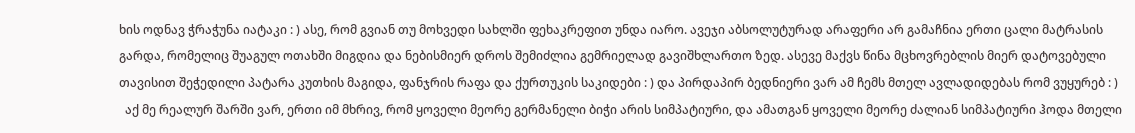ხის ოდნავ ჭრაჭუნა იატაკი : ) ასე, რომ გვიან თუ მოხვედი სახლში ფეხაკრეფით უნდა იარო. ავეჯი აბსოლუტურად არაფერი არ გამაჩნია ერთი ცალი მატრასის გარდა, რომელიც შუაგულ ოთახში მიგდია და ნებისმიერ დროს შემიძლია გემრიელად გავიშხლართო ზედ. ასევე მაქვს წინა მცხოვრებლის მიერ დატოვებული თავისით შეჭედილი პატარა კუთხის მაგიდა, ფანჯრის რაფა და ქურთუკის საკიდები : ) და პირდაპირ ბედნიერი ვარ ამ ჩემს მთელ ავლადიდებას რომ ვუყურებ : )
  აქ მე რეალურ შარში ვარ, ერთი იმ მხრივ, რომ ყოველი მეორე გერმანელი ბიჭი არის სიმპატიური, და ამათგან ყოველი მეორე ძალიან სიმპატიური ჰოდა მთელი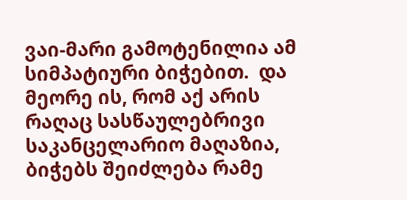ვაი-მარი გამოტენილია ამ სიმპატიური ბიჭებით.  და მეორე ის, რომ აქ არის რაღაც სასწაულებრივი საკანცელარიო მაღაზია, ბიჭებს შეიძლება რამე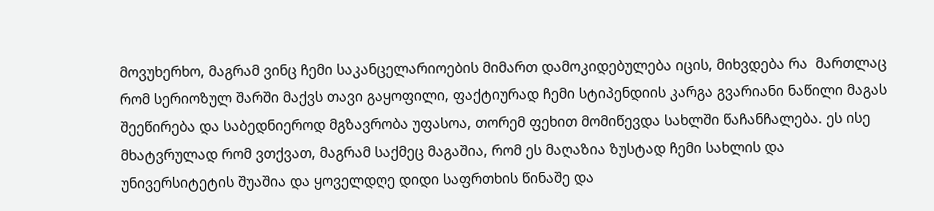მოვუხერხო, მაგრამ ვინც ჩემი საკანცელარიოების მიმართ დამოკიდებულება იცის, მიხვდება რა  მართლაც რომ სერიოზულ შარში მაქვს თავი გაყოფილი, ფაქტიურად ჩემი სტიპენდიის კარგა გვარიანი ნაწილი მაგას შეეწირება და საბედნიეროდ მგზავრობა უფასოა, თორემ ფეხით მომიწევდა სახლში წაჩანჩალება. ეს ისე მხატვრულად რომ ვთქვათ, მაგრამ საქმეც მაგაშია, რომ ეს მაღაზია ზუსტად ჩემი სახლის და უნივერსიტეტის შუაშია და ყოველდღე დიდი საფრთხის წინაშე და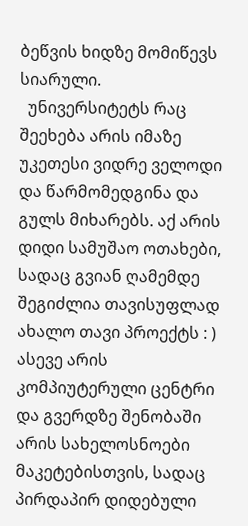ბეწვის ხიდზე მომიწევს სიარული.
  უნივერსიტეტს რაც შეეხება არის იმაზე უკეთესი ვიდრე ველოდი და წარმომედგინა და გულს მიხარებს. აქ არის დიდი სამუშაო ოთახები, სადაც გვიან ღამემდე შეგიძლია თავისუფლად ახალო თავი პროექტს : ) ასევე არის კომპიუტერული ცენტრი და გვერდზე შენობაში არის სახელოსნოები მაკეტებისთვის, სადაც პირდაპირ დიდებული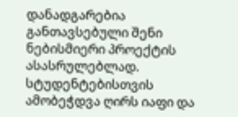დანადგარებია განთავსებული შენი ნებისმიერი პროექტის ასასრულებლად. სტუდენტებისთვის ამობეჭდვა ღირს იაფი და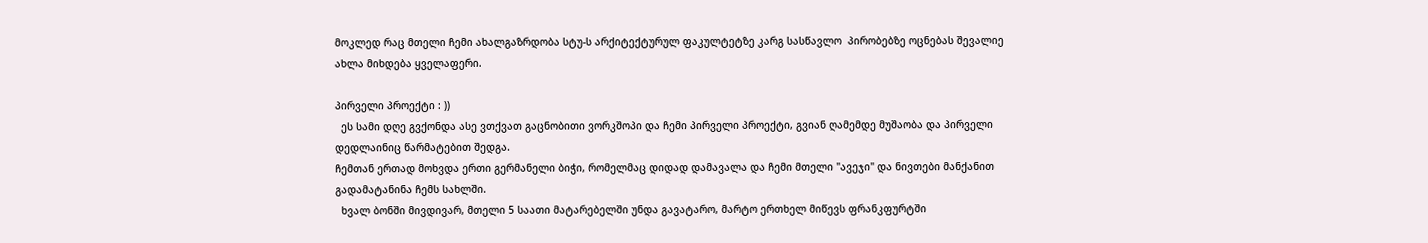მოკლედ რაც მთელი ჩემი ახალგაზრდობა სტუ-ს არქიტექტურულ ფაკულტეტზე კარგ სასწავლო  პირობებზე ოცნებას შევალიე ახლა მიხდება ყველაფერი.

პირველი პროექტი : ))
  ეს სამი დღე გვქონდა ასე ვთქვათ გაცნობითი ვორკშოპი და ჩემი პირველი პროექტი, გვიან ღამემდე მუშაობა და პირველი დედლაინიც წარმატებით შედგა.
ჩემთან ერთად მოხვდა ერთი გერმანელი ბიჭი, რომელმაც დიდად დამავალა და ჩემი მთელი "ავეჯი" და ნივთები მანქანით გადამატანინა ჩემს სახლში.
  ხვალ ბონში მივდივარ, მთელი 5 საათი მატარებელში უნდა გავატარო, მარტო ერთხელ მიწევს ფრანკფურტში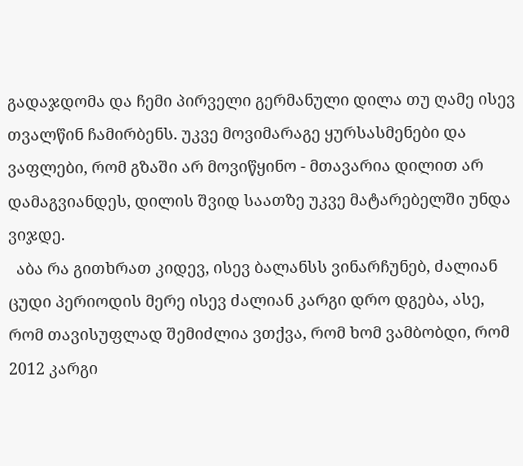გადაჯდომა და ჩემი პირველი გერმანული დილა თუ ღამე ისევ თვალწინ ჩამირბენს. უკვე მოვიმარაგე ყურსასმენები და ვაფლები, რომ გზაში არ მოვიწყინო - მთავარია დილით არ დამაგვიანდეს, დილის შვიდ საათზე უკვე მატარებელში უნდა ვიჯდე.
  აბა რა გითხრათ კიდევ, ისევ ბალანსს ვინარჩუნებ, ძალიან ცუდი პერიოდის მერე ისევ ძალიან კარგი დრო დგება, ასე, რომ თავისუფლად შემიძლია ვთქვა, რომ ხომ ვამბობდი, რომ 2012 კარგი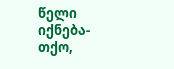წელი იქნება-თქო,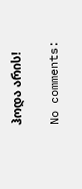ჰოდა არის!

No comments: